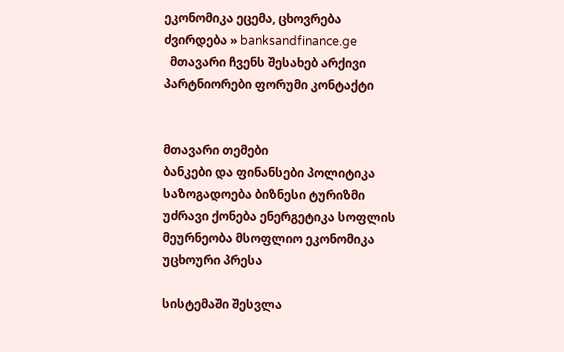ეკონომიკა ეცემა, ცხოვრება ძვირდება » banksandfinance.ge
  მთავარი ჩვენს შესახებ არქივი პარტნიორები ფორუმი კონტაქტი


მთავარი თემები
ბანკები და ფინანსები პოლიტიკა საზოგადოება ბიზნესი ტურიზმი უძრავი ქონება ენერგეტიკა სოფლის მეურნეობა მსოფლიო ეკონომიკა უცხოური პრესა

სისტემაში შესვლა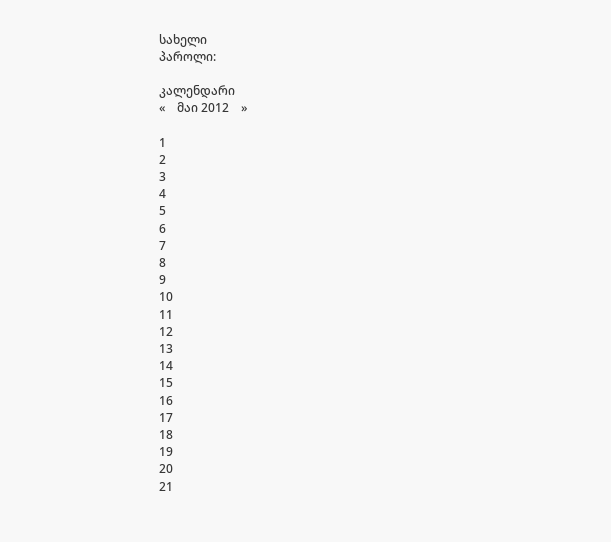სახელი
პაროლი:

კალენდარი
«    მაი 2012    »

1
2
3
4
5
6
7
8
9
10
11
12
13
14
15
16
17
18
19
20
21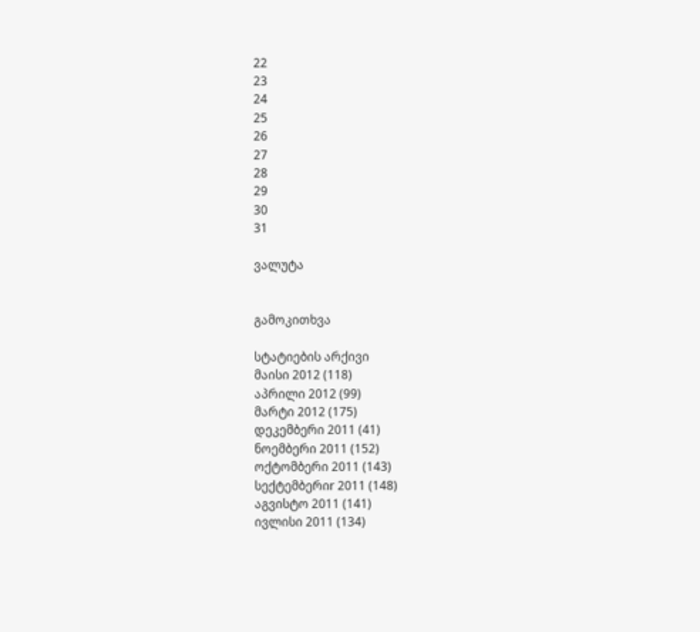22
23
24
25
26
27
28
29
30
31

ვალუტა


გამოკითხვა

სტატიების არქივი
მაისი 2012 (118)
აპრილი 2012 (99)
მარტი 2012 (175)
დეკემბერი 2011 (41)
ნოემბერი 2011 (152)
ოქტომბერი 2011 (143)
სექტემბერიr 2011 (148)
აგვისტო 2011 (141)
ივლისი 2011 (134)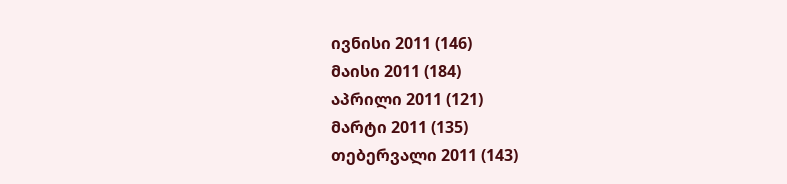ივნისი 2011 (146)
მაისი 2011 (184)
აპრილი 2011 (121)
მარტი 2011 (135)
თებერვალი 2011 (143)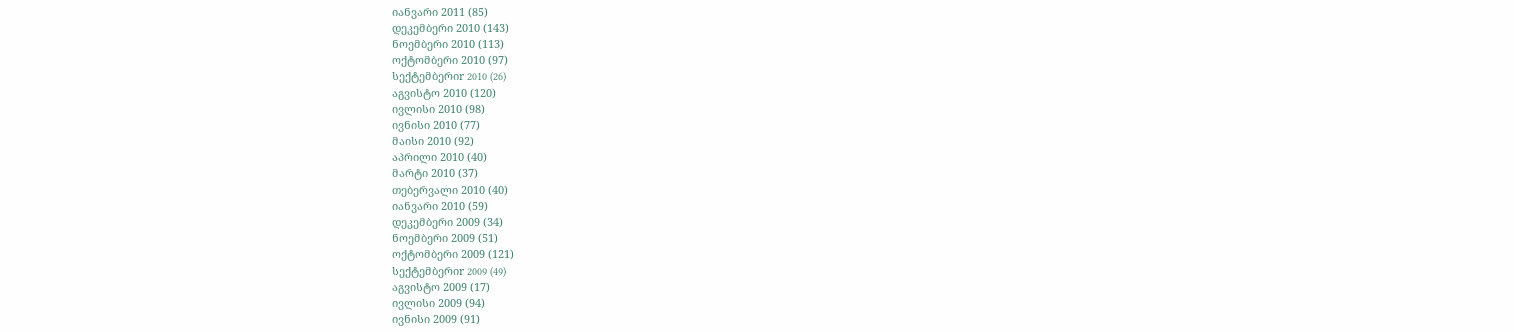იანვარი 2011 (85)
დეკემბერი 2010 (143)
ნოემბერი 2010 (113)
ოქტომბერი 2010 (97)
სექტემბერიr 2010 (26)
აგვისტო 2010 (120)
ივლისი 2010 (98)
ივნისი 2010 (77)
მაისი 2010 (92)
აპრილი 2010 (40)
მარტი 2010 (37)
თებერვალი 2010 (40)
იანვარი 2010 (59)
დეკემბერი 2009 (34)
ნოემბერი 2009 (51)
ოქტომბერი 2009 (121)
სექტემბერიr 2009 (49)
აგვისტო 2009 (17)
ივლისი 2009 (94)
ივნისი 2009 (91)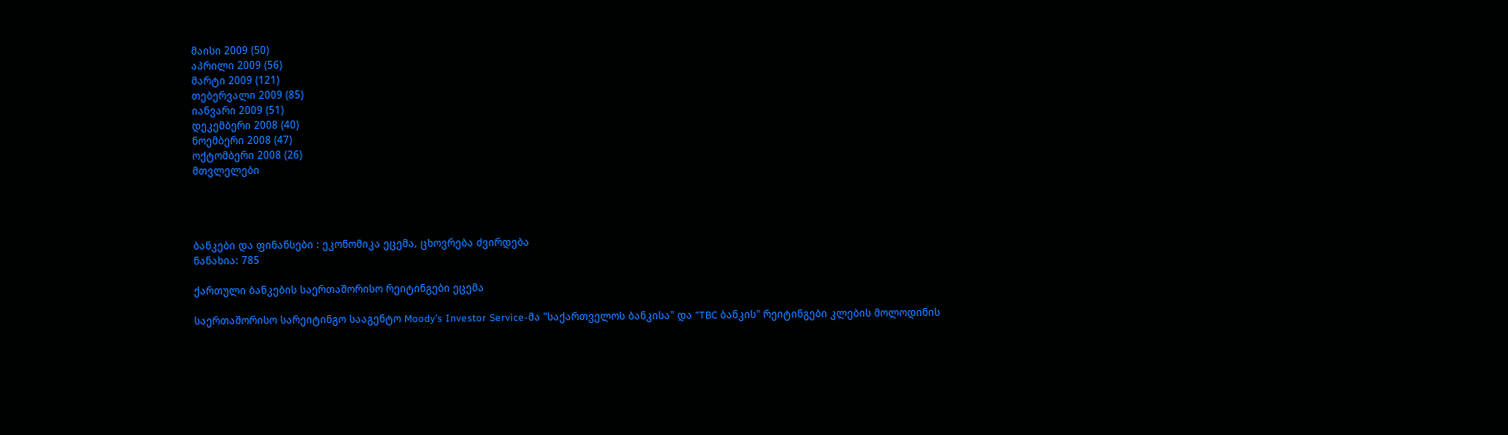მაისი 2009 (50)
აპრილი 2009 (56)
მარტი 2009 (121)
თებერვალი 2009 (85)
იანვარი 2009 (51)
დეკემბერი 2008 (40)
ნოემბერი 2008 (47)
ოქტომბერი 2008 (26)
მთვლელები




ბანკები და ფინანსები : ეკონომიკა ეცემა, ცხოვრება ძვირდება
ნანახია: 785

ქართული ბანკების საერთაშორისო რეიტინგები ეცემა

საერთაშორისო სარეიტინგო სააგენტო Moody’s Investor Service-მა "საქართველოს ბანკისა" და "TBC ბანკის" რეიტინგები კლების მოლოდინის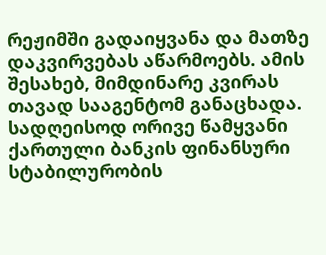რეჟიმში გადაიყვანა და მათზე დაკვირვებას აწარმოებს. ამის შესახებ, მიმდინარე კვირას თავად სააგენტომ განაცხადა. სადღეისოდ ორივე წამყვანი ქართული ბანკის ფინანსური სტაბილურობის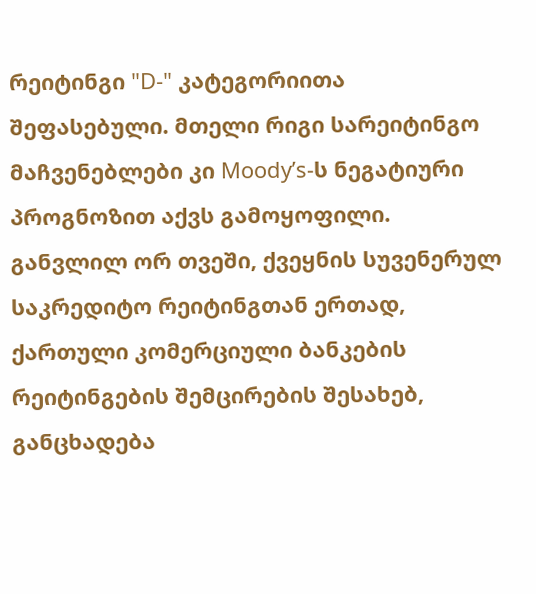რეიტინგი "D-" კატეგორიითა შეფასებული. მთელი რიგი სარეიტინგო მაჩვენებლები კი Moody’s-ს ნეგატიური პროგნოზით აქვს გამოყოფილი. განვლილ ორ თვეში, ქვეყნის სუვენერულ საკრედიტო რეიტინგთან ერთად, ქართული კომერციული ბანკების რეიტინგების შემცირების შესახებ, განცხადება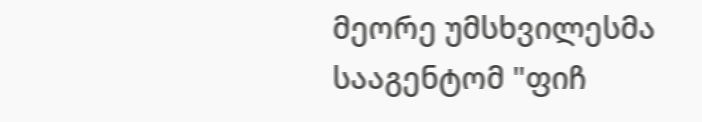მეორე უმსხვილესმა სააგენტომ "ფიჩ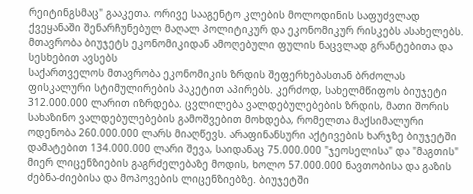რეიტინგსმაც" გააკეთა. ორივე სააგენტო კლების მოლოდინის საფუძვლად ქვეყანაში შენარჩუნებულ მაღალ პოლიტიკურ და ეკონომიკურ რისკებს ასახელებს.
მთავრობა ბიუჯეტს ეკონომიკიდან ამოღებული ფულის ნაცვლად გრანტებითა და სესხებით ავსებს
საქართველოს მთავრობა ეკონომიკის ზრდის შეფერხებასთან ბრძოლას ფისკალური სტიმულირების პაკეტით აპირებს. კერძოდ, სახელმწიფოს ბიუჯეტი 312.000.000 ლარით იზრდება. ცვლილება ვალდებულებების ზრდის, მათი შორის სახაზინო ვალდებულებების გამოშვებით მოხდება, რომელთა მაქსიმალური ოდენობა 260.000.000 ლარს მიაღწევს. არაფინანსური აქტივების ხარჯზე ბიუჯეტში დამატებით 134.000.000 ლარი შევა, საიდანაც 75.000.000 "ჯეოსელისა" და "მაგთის" მიერ ლიცენზიების გაგრძელებაზე მოდის, ხოლო 57.000.000 ნავთობისა და გაზის ძებნა-ძიებისა და მოპოვების ლიცენზიებზე. ბიუჯეტში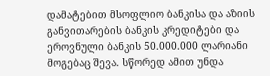დამატებით მსოფლიო ბანკისა და აზიის განვითარების ბანკის კრედიტები და ეროვნული ბანკის 50.000.000 ლარიანი მოგებაც შევა. სწორედ ამით უნდა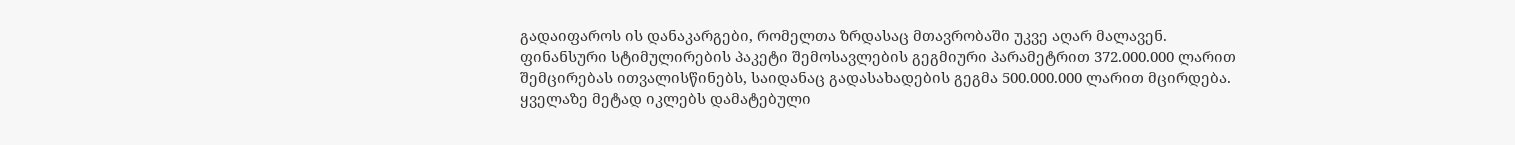გადაიფაროს ის დანაკარგები, რომელთა ზრდასაც მთავრობაში უკვე აღარ მალავენ. ფინანსური სტიმულირების პაკეტი შემოსავლების გეგმიური პარამეტრით 372.000.000 ლარით შემცირებას ითვალისწინებს, საიდანაც გადასახადების გეგმა 500.000.000 ლარით მცირდება. ყველაზე მეტად იკლებს დამატებული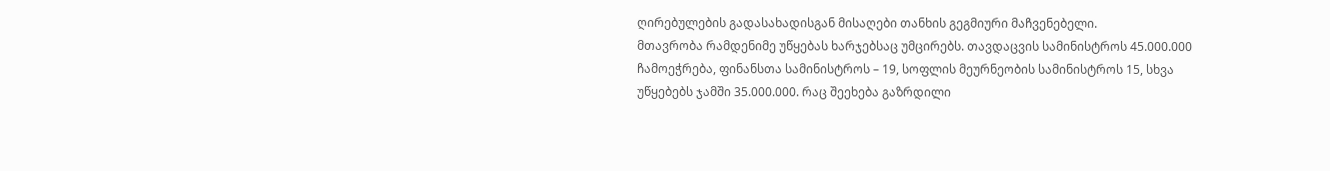ღირებულების გადასახადისგან მისაღები თანხის გეგმიური მაჩვენებელი.
მთავრობა რამდენიმე უწყებას ხარჯებსაც უმცირებს. თავდაცვის სამინისტროს 45.000.000 ჩამოეჭრება, ფინანსთა სამინისტროს – 19, სოფლის მეურნეობის სამინისტროს 15, სხვა უწყებებს ჯამში 35.000.000. რაც შეეხება გაზრდილი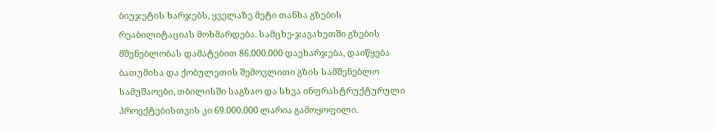ბიუჯეტის ხარჯებს, ყველაზე მეტი თანხა გზების რეაბილიტაციას მოხმარდება. სამცხე-ჯავახეთში გზების მშენებლობას დამატებით 86.000.000 დაეხარჯება, დაიწყება ბათუმისა და ქობულეთის შემოვლითი გზის სამშენებლო სამუშაოები, თბილისში საგზაო და სხვა ინფრასტრუქტურული პროექტებისთვის კი 69.000.000 ლარია გამოყოფილი.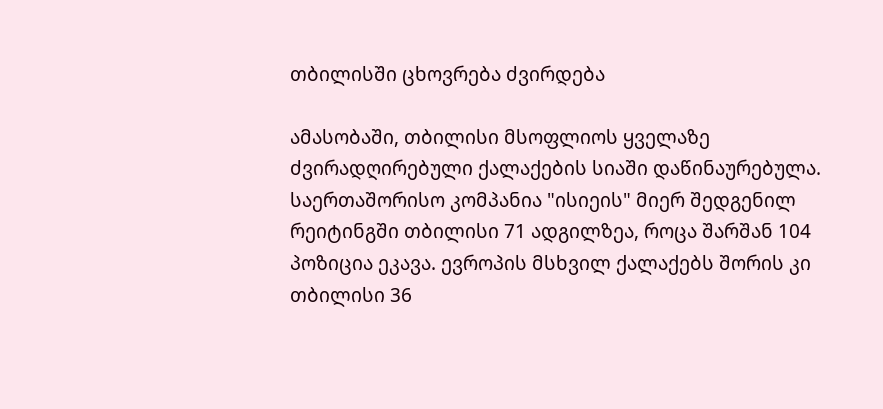თბილისში ცხოვრება ძვირდება

ამასობაში, თბილისი მსოფლიოს ყველაზე ძვირადღირებული ქალაქების სიაში დაწინაურებულა. საერთაშორისო კომპანია "ისიეის" მიერ შედგენილ რეიტინგში თბილისი 71 ადგილზეა, როცა შარშან 104 პოზიცია ეკავა. ევროპის მსხვილ ქალაქებს შორის კი თბილისი 36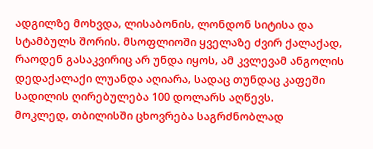ადგილზე მოხვდა, ლისაბონის, ლონდონ სიტისა და სტამბულს შორის. მსოფლიოში ყველაზე ძვირ ქალაქად, რაოდენ გასაკვირიც არ უნდა იყოს, ამ კვლევამ ანგოლის დედაქალაქი ლუანდა აღიარა, სადაც თუნდაც კაფეში სადილის ღირებულება 100 დოლარს აღწევს.
მოკლედ, თბილისში ცხოვრება საგრძნობლად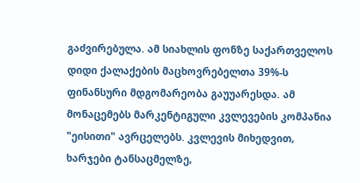გაძვირებულა. ამ სიახლის ფონზე საქართველოს დიდი ქალაქების მაცხოვრებელთა 39%-ს ფინანსური მდგომარეობა გაუუარესდა. ამ მონაცემებს მარკენტიგული კვლევების კომპანია "ეისითი" ავრცელებს. კვლევის მიხედვით, ხარჯები ტანსაცმელზე,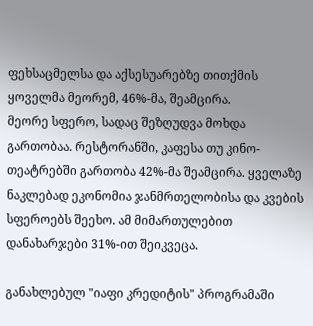ფეხსაცმელსა და აქსესუარებზე თითქმის ყოველმა მეორემ, 46%-მა, შეამცირა.
მეორე სფერო, სადაც შეზღუდვა მოხდა გართობაა. რესტორანში, კაფესა თუ კინო-თეატრებში გართობა 42%-მა შეამცირა. ყველაზე ნაკლებად ეკონომია ჯანმრთელობისა და კვების სფეროებს შეეხო. ამ მიმართულებით დანახარჯები 31%-ით შეიკვეცა.

განახლებულ "იაფი კრედიტის" პროგრამაში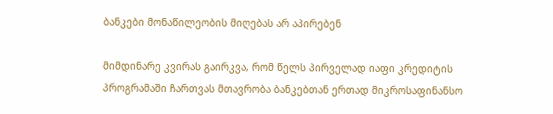ბანკები მონაწილეობის მიღებას არ აპირებენ

მიმდინარე კვირას გაირკვა, რომ წელს პირველად იაფი კრედიტის პროგრამაში ჩართვას მთავრობა ბანკებთან ერთად მიკროსაფინანსო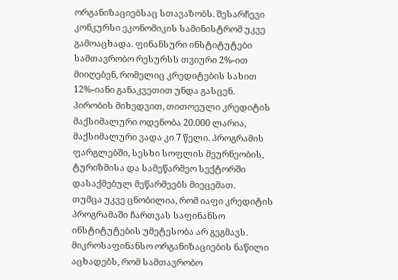ორგანიზაციებსაც სთავაზობს. შესარჩევი კონკურსი ეკონომიკის სამინისტრომ უკვე გამოაცხადა. ფინანსური ინსტიტუტები სამთავრობო რესურსს თვიური 2%-ით მიიღებენ, რომელიც კრედიტების სახით 12%-იანი განაკვეთით უნდა გასცენ. პირობის მიხედვით, თითოეული კრედიტის მაქსიმალური ოდენობა 20.000 ლარია, მაქსიმალური ვადა კი 7 წელი. პროგრამის ფარგლებში, სესხი სოფლის მეურნეობის, ტურიზმისა და სამეწარმეო სექტორში დასაქმებულ მეწარმეებს მიეცემათ.
თუმცა უკვე ცნობილია, რომ იაფი კრედიტის პროგრამაში ჩართვას საფინანსო ინსტიტუტების უმეტესობა არ გეგმავს. მიკროსაფინანსო ორგანიზაციების ნაწილი აცხადებს, რომ სამთავრობო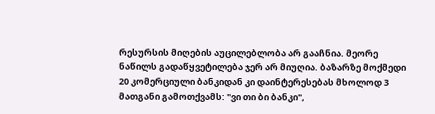რესურსის მიღების აუცილებლობა არ გააჩნია. მეორე ნაწილს გადაწყვეტილება ჯერ არ მიუღია. ბაზარზე მოქმედი 20 კომერციული ბანკიდან კი დაინტერესებას მხოლოდ 3 მათგანი გამოთქვამს: "ვი თი ბი ბანკი",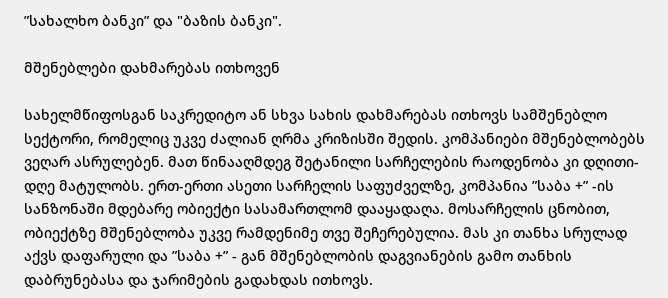”სახალხო ბანკი” და "ბაზის ბანკი".

მშენებლები დახმარებას ითხოვენ

სახელმწიფოსგან საკრედიტო ან სხვა სახის დახმარებას ითხოვს სამშენებლო სექტორი, რომელიც უკვე ძალიან ღრმა კრიზისში შედის. კომპანიები მშენებლობებს ვეღარ ასრულებენ. მათ წინააღმდეგ შეტანილი სარჩელების რაოდენობა კი დღითი-დღე მატულობს. ერთ-ერთი ასეთი სარჩელის საფუძველზე, კომპანია ”საბა +” -ის სანზონაში მდებარე ობიექტი სასამართლომ დააყადაღა. მოსარჩელის ცნობით, ობიექტზე მშენებლობა უკვე რამდენიმე თვე შეჩერებულია. მას კი თანხა სრულად აქვს დაფარული და ”საბა +” - გან მშენებლობის დაგვიანების გამო თანხის დაბრუნებასა და ჯარიმების გადახდას ითხოვს.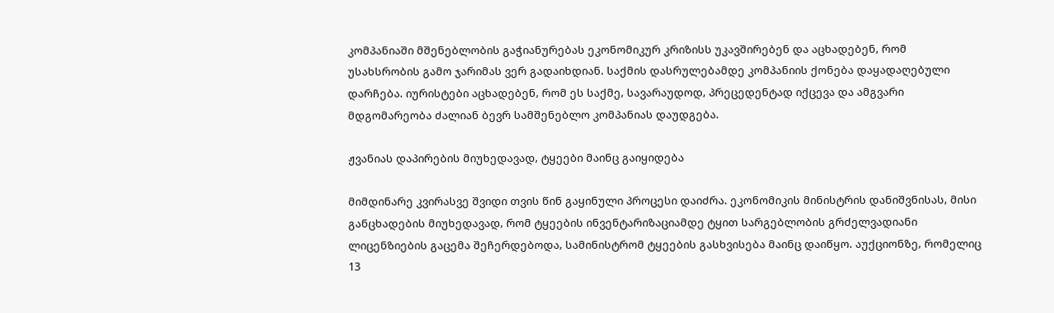კომპანიაში მშენებლობის გაჭიანურებას ეკონომიკურ კრიზისს უკავშირებენ და აცხადებენ, რომ უსახსრობის გამო ჯარიმას ვერ გადაიხდიან. საქმის დასრულებამდე კომპანიის ქონება დაყადაღებული დარჩება. იურისტები აცხადებენ, რომ ეს საქმე, სავარაუდოდ, პრეცედენტად იქცევა და ამგვარი მდგომარეობა ძალიან ბევრ სამშენებლო კომპანიას დაუდგება.

ჟვანიას დაპირების მიუხედავად, ტყეები მაინც გაიყიდება

მიმდინარე კვირასვე შვიდი თვის წინ გაყინული პროცესი დაიძრა. ეკონომიკის მინისტრის დანიშვნისას, მისი განცხადების მიუხედავად, რომ ტყეების ინვენტარიზაციამდე ტყით სარგებლობის გრძელვადიანი ლიცენზიების გაცემა შეჩერდებოდა, სამინისტრომ ტყეების გასხვისება მაინც დაიწყო. აუქციონზე, რომელიც 13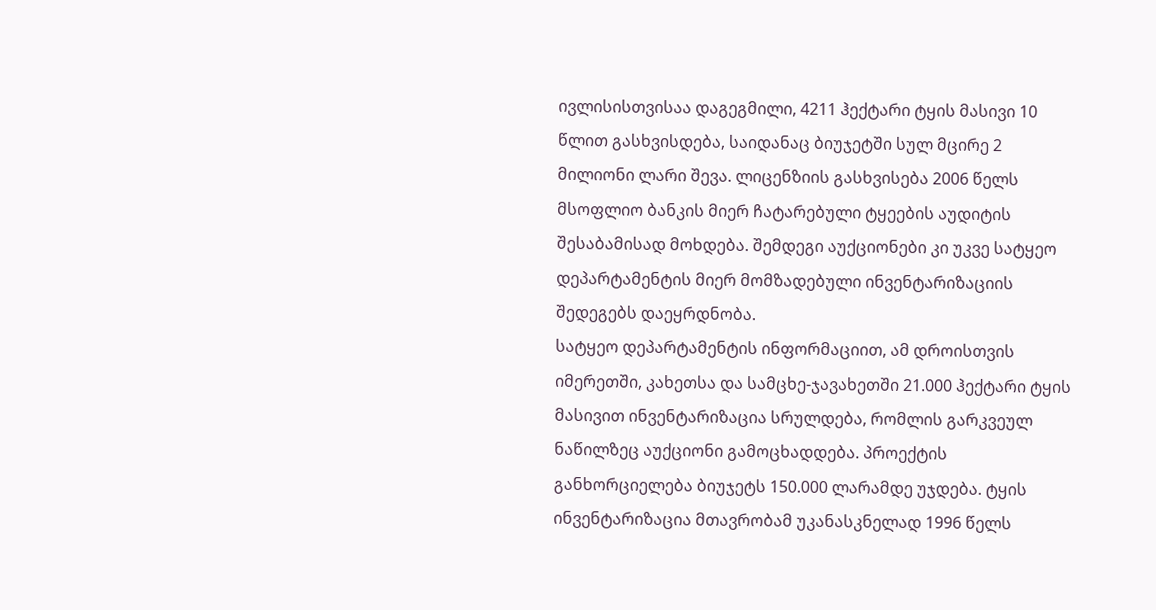ივლისისთვისაა დაგეგმილი, 4211 ჰექტარი ტყის მასივი 10 წლით გასხვისდება, საიდანაც ბიუჯეტში სულ მცირე 2 მილიონი ლარი შევა. ლიცენზიის გასხვისება 2006 წელს მსოფლიო ბანკის მიერ ჩატარებული ტყეების აუდიტის შესაბამისად მოხდება. შემდეგი აუქციონები კი უკვე სატყეო დეპარტამენტის მიერ მომზადებული ინვენტარიზაციის შედეგებს დაეყრდნობა.
სატყეო დეპარტამენტის ინფორმაციით, ამ დროისთვის იმერეთში, კახეთსა და სამცხე-ჯავახეთში 21.000 ჰექტარი ტყის მასივით ინვენტარიზაცია სრულდება, რომლის გარკვეულ ნაწილზეც აუქციონი გამოცხადდება. პროექტის განხორციელება ბიუჯეტს 150.000 ლარამდე უჯდება. ტყის ინვენტარიზაცია მთავრობამ უკანასკნელად 1996 წელს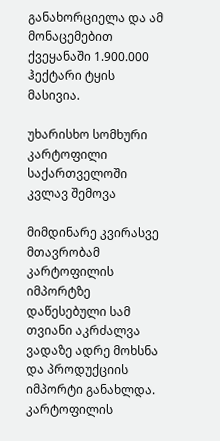განახორციელა და ამ მონაცემებით ქვეყანაში 1.900.000 ჰექტარი ტყის მასივია.

უხარისხო სომხური კარტოფილი საქართველოში კვლავ შემოვა

მიმდინარე კვირასვე მთავრობამ კარტოფილის იმპორტზე დაწესებული სამ თვიანი აკრძალვა ვადაზე ადრე მოხსნა და პროდუქციის იმპორტი განახლდა. კარტოფილის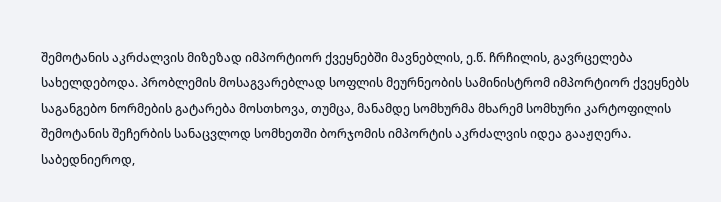შემოტანის აკრძალვის მიზეზად იმპორტიორ ქვეყნებში მავნებლის, ე.წ. ჩრჩილის, გავრცელება სახელდებოდა. პრობლემის მოსაგვარებლად სოფლის მეურნეობის სამინისტრომ იმპორტიორ ქვეყნებს საგანგებო ნორმების გატარება მოსთხოვა, თუმცა, მანამდე სომხურმა მხარემ სომხური კარტოფილის შემოტანის შეჩერბის სანაცვლოდ სომხეთში ბორჯომის იმპორტის აკრძალვის იდეა გააჟღერა. საბედნიეროდ,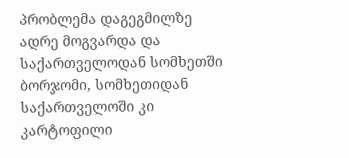პრობლემა დაგეგმილზე ადრე მოგვარდა და საქართველოდან სომხეთში ბორჯომი, სომხეთიდან საქართველოში კი კარტოფილი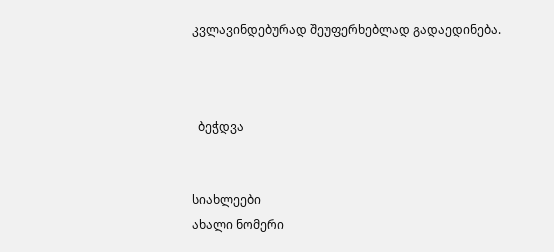კვლავინდებურად შეუფერხებლად გადაედინება.



  ბეჭდვა


სიახლეები
ახალი ნომერი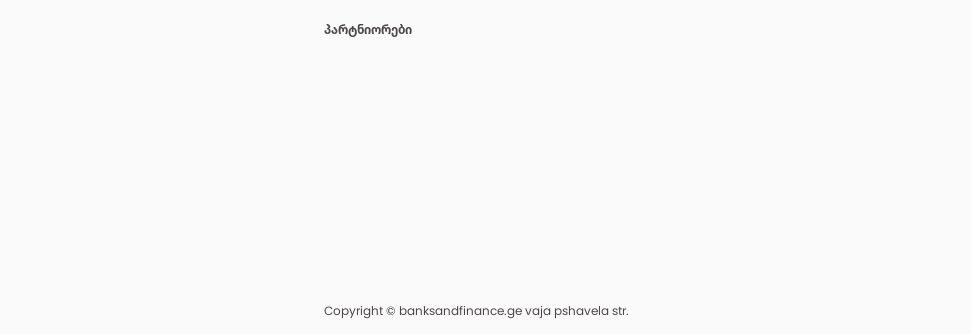პარტნიორები










Copyright © banksandfinance.ge vaja pshavela str.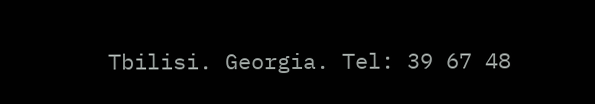Tbilisi. Georgia. Tel: 39 67 48